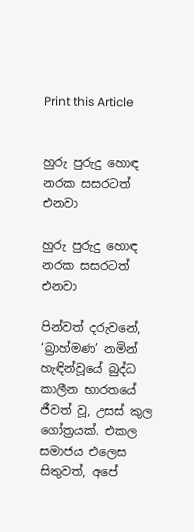Print this Article


හුරු පුරුදු හොඳ නරක සසරටත් එනවා

හුරු පුරුදු හොඳ නරක සසරටත් එනවා

පින්වත් දරුවනේ, ‘බ්‍රාහ්මණ’ නමින් හැඳින්වූයේ බුද්ධ කාලීන භාරතයේ ජීවත් වූ, උසස් කුල ගෝත්‍රයක්. එකල සමාජය එලෙස සිතුවත්, අපේ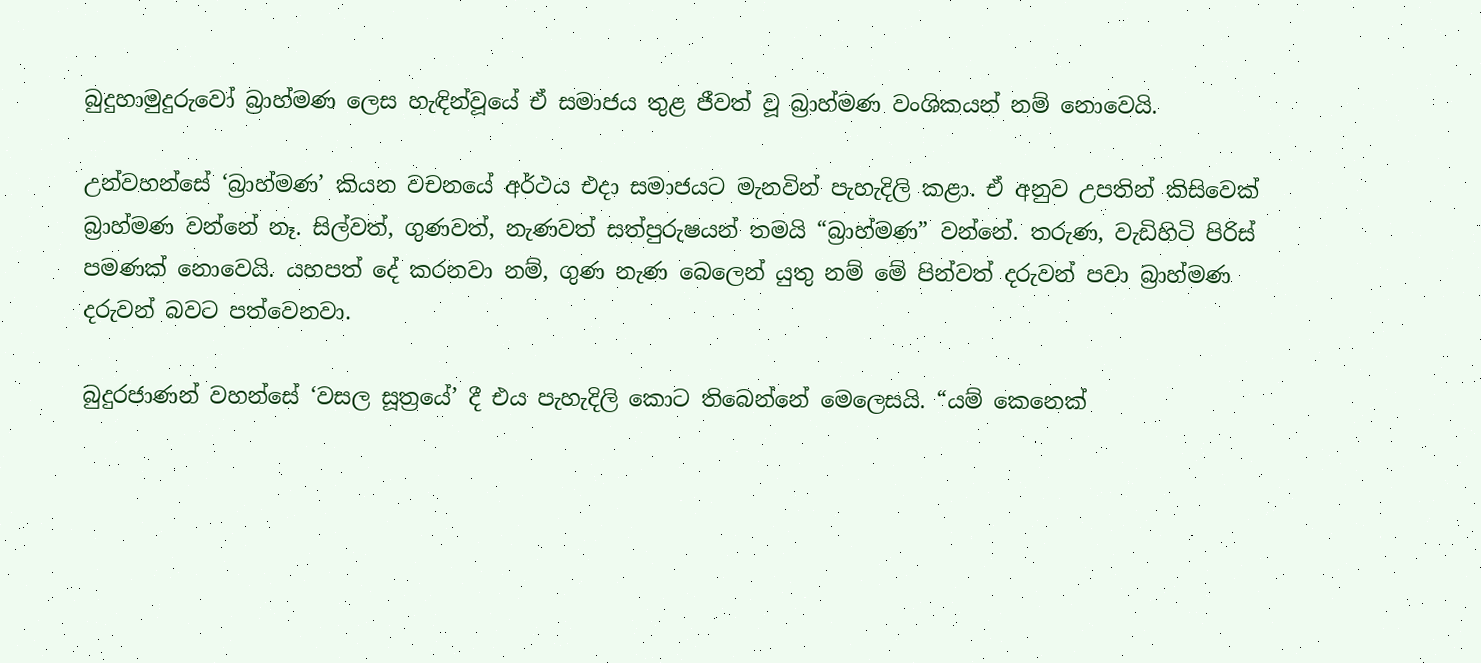බුදුහාමුදුරුවෝ බ්‍රාහ්මණ ලෙස හැඳින්වූයේ ඒ සමාජය තුළ ජීවත් වූ බ්‍රාහ්මණ වංශිකයන් නම් නොවෙයි.

උන්වහන්සේ ‘බ්‍රාහ්මණ’ කියන වචනයේ අර්ථය එදා සමාජයට මැනවින් පැහැදිලි කළා. ඒ අනුව උපතින් කිසිවෙක් බ්‍රාහ්මණ වන්නේ නෑ. සිල්වත්, ගුණවත්, නැණවත් සත්පුරුෂයන් තමයි “බ්‍රාහ්මණ” වන්නේ. තරුණ, වැඩිහිටි පිරිස් පමණක් නොවෙයි. යහපත් දේ කරනවා නම්, ගුණ නැණ බෙලෙන් යුතු නම් මේ පින්වත් දරුවන් පවා බ්‍රාහ්මණ දරුවන් බවට පත්වෙනවා.

බුදුරජාණන් වහන්සේ ‘වසල සූත්‍රයේ’ දී එය පැහැදිලි කොට තිබෙන්නේ මෙලෙසයි. “යම් කෙනෙක්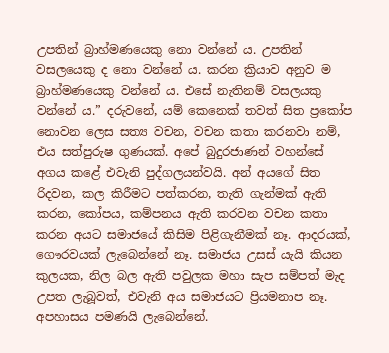උපතින් බ්‍රාහ්මණයෙකු නො වන්නේ ය. උපතින් වසලයෙකු ද නො වන්නේ ය. කරන ක්‍රියාව අනුව ම බ්‍රාහ්මණයෙකු වන්නේ ය. එසේ නැතිනම් වසලයකු වන්නේ ය.” දරුවනේ, යම් කෙනෙක් තවත් සිත ප්‍රකෝප නොවන ලෙස සත්‍ය වචන, වචන කතා කරනවා නම්, එය සත්පුරුෂ ගුණයක්. අපේ බුදුරජාණන් වහන්සේ අගය කළේ එවැනි පුද්ගලයන්වයි. අන් අයගේ සිත රිදවන, කල කිරීමට පත්කරන, තැති ගැන්මක් ඇති කරන, කෝපය, කම්පනය ඇති කරවන වචන කතා කරන අයට සමාජයේ කිසිම පිළිගැනීමක් නෑ. ආදරයක්, ගෞරවයක් ලැබෙන්නේ නෑ. සමාජය උසස් යැයි කියන කුලයක, නිල බල ඇති පවුලක මහා සැප සම්පත් මැද උපත ලැබූවත්, එවැනි අය සමාජයට ප්‍රියමනාප නෑ. අපහාසය පමණයි ලැබෙන්නේ.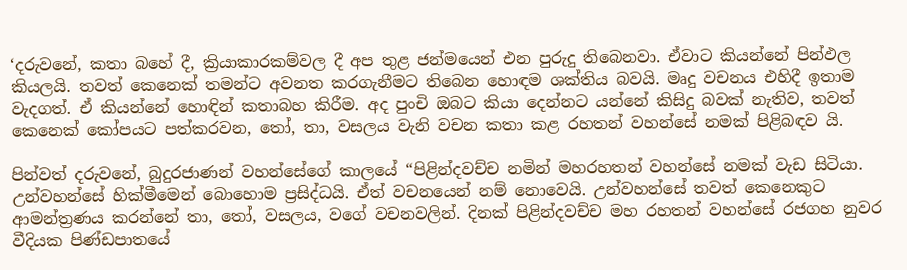‘දරුවනේ, කතා බහේ දී, ක්‍රියාකාරකම්වල දී අප තුළ ජන්මයෙන් එන පුරුදු තිබෙනවා. ඒවාට කියන්නේ පින්ඵල කියලයි. තවත් කෙනෙක් තමන්ට අවනත කරගැනීමට තිබෙන හොඳම ශක්තිය බවයි. මෘදු වචනය එහිදී ඉතාම වැදගත්. ඒ කියන්නේ හොඳින් කතාබහ කිරීම. අද පුංචි ඔබට කියා දෙන්නට යන්නේ කිසිදු බවක් නැතිව, තවත් කෙනෙක් කෝපයට පත්කරවන, තෝ, තා, වසලය වැනි වචන කතා කළ රහතන් වහන්සේ නමක් පිළිබඳව යි.

පින්වත් දරුවනේ, බුදුරජාණන් වහන්සේගේ කාලයේ “පිළින්දවච්ච නමින් මහරහතන් වහන්සේ නමක් වැඩ සිටියා. උන්වහන්සේ හික්මීමෙන් බොහොම ප්‍රසිද්ධයි. ඒත් වචනයෙන් නම් නොවෙයි. උන්වහන්සේ තවත් කෙනෙකුට ආමන්ත්‍රණය කරන්නේ තා, තෝ, වසලය, වගේ වචනවලින්. දිනක් පිළින්දවච්ච මහ රහතන් වහන්සේ රජගහ නුවර වීදියක පිණ්ඩපාතයේ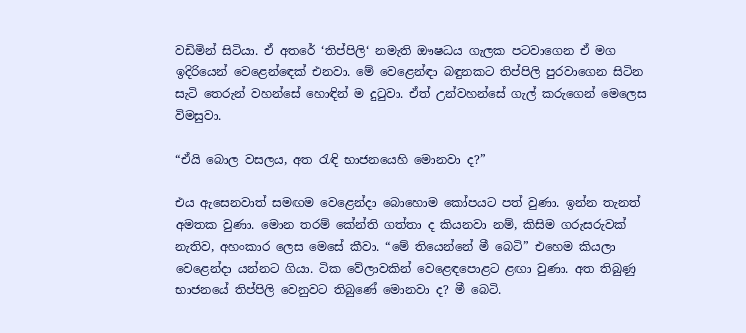වඩිමින් සිටියා. ඒ අතරේ ‘තිප්පිලි‘ නමැති ඖෂධය ගැලක පටවාගෙන ඒ මග ඉදිරියෙන් වෙළෙන්ඳෙක් එනවා. මේ වෙළෙන්ඳා බඳුනකට තිප්පිලි පුරවාගෙන සිටින සැටි තෙරුන් වහන්සේ හොඳින් ම දුටුවා. ඒත් උන්වහන්සේ ගැල් කරුගෙන් මෙලෙස විමසුවා.

“ඒයි බොල වසලය, අත රැඳි භාජනයෙහි මොනවා ද?”

එය ඇසෙනවාත් සමඟම වෙළෙන්දා බොහොම කෝපයට පත් වුණා. ඉන්න තැනත් අමතක වුණා. මොන තරම් කේන්ති ගත්තා ද කියනවා නම්, කිසිම ගරුසරුවක් නැතිව, අහංකාර ලෙස මෙසේ කීවා. “මේ තියෙන්නේ මී බෙටි” එහෙම කියලා වෙළෙන්දා යන්නට ගියා. ටික වේලාවකින් වෙළෙඳපොළට ළඟා වුණා. අත තිබුණු භාජනයේ තිප්පිලි වෙනුවට තිබුණේ මොනවා ද? මී බෙටි.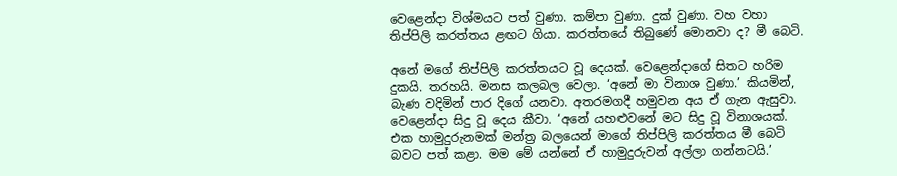වෙළෙන්දා විශ්මයට පත් වුණා. කම්පා වුණා. දුක් වුණා. වහ වහා තිප්පිලි කරත්තය ළඟට ගියා. කරත්තයේ තිබුණේ මොනවා ද? මී බෙටි.

අනේ මගේ තිප්පිලි කරත්තයට වූ දෙයක්. වෙළෙන්දාගේ සිතට හරිම දුකයි. තරහයි. මනස කලබල වෙලා. ‘අනේ මා විනාශ වුණා.’ කියමින්, බැණ වදිමින් පාර දිගේ යනවා. අතරමගදී හමුවන අය ඒ ගැන ඇසුවා. වෙළෙන්දා සිදු වූ දෙය කීවා. ‘අනේ යහළුවනේ මට සිදු වූ විනාශයක්. එක හාමුදුරුනමක් මන්ත්‍ර බලයෙන් මාගේ තිප්පිලි කරත්තය මී බෙටි බවට පත් කළා. මම මේ යන්නේ ඒ හාමුදුරුවන් අල්ලා ගන්නටයි.’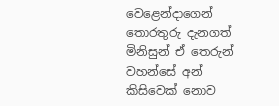වෙළෙන්දාගෙන් තොරතුරු දැනගත් මිනිසුන් ඒ තෙරුන් වහන්සේ අන් කිසිවෙක් නොව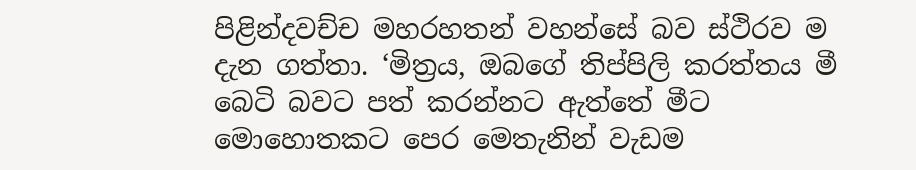පිළින්දවච්ච මහරහතන් වහන්සේ බව ස්ථිරව ම දැන ගත්තා. ‘මිත්‍රය, ඔබගේ තිප්පිලි කරත්තය මී බෙටි බවට පත් කරන්නට ඇත්තේ මීට මොහොතකට පෙර මෙතැනින් වැඩම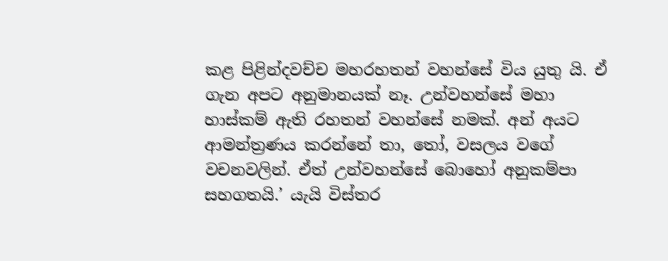කළ පිළින්දවච්ච මහරහතන් වහන්සේ විය යුතු යි. ඒ ගැන අපට අනුමානයක් නෑ. උන්වහන්සේ මහා හාස්කම් ඇති රහතන් වහන්සේ නමක්. අන් අයට ආමන්ත්‍රණය කරන්නේ තා, තෝ, වසලය වගේ වචනවලින්. ඒත් උන්වහන්සේ බොහෝ අනුකම්පා සහගතයි.’ යැයි විස්තර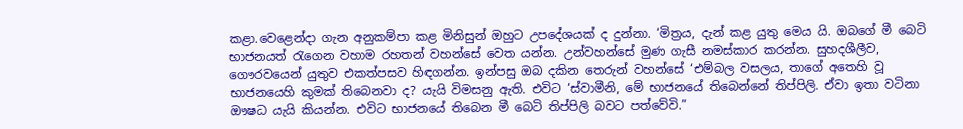කළා.වෙළෙන්දා ගැන අනුකම්පා කළ මිනිසුන් ඔහුට උපදේශයක් ද දුන්නා. ‘මිත්‍රය, දැන් කළ යුතු මෙය යි. ඔබගේ මී බෙටි භාජනයත් රැගෙන වහාම රහතන් වහන්සේ වෙත යන්න. උන්වහන්සේ මුණ ගැසී නමස්කාර කරන්න. සුහදශීලීව, ගෞරවයෙන් යුතුව එකත්පසව හිඳගන්න. ඉන්පසු ඔබ දකින තෙරුන් වහන්සේ ‘එම්බල වසලය, තාගේ අතෙහි වූ භාජනයෙහි කුමක් තිබෙනවා ද? යැයි විමසනු ඇති. එවිට ‘ස්වාමීනි, මේ භාජනයේ තිබෙන්නේ තිප්පිලි. ඒවා ඉතා වටිනා ඖෂධ යැයි කියන්න. එවිට භාජනයේ තිබෙන මී බෙටි තිප්පිලි බවට පත්වේවි.”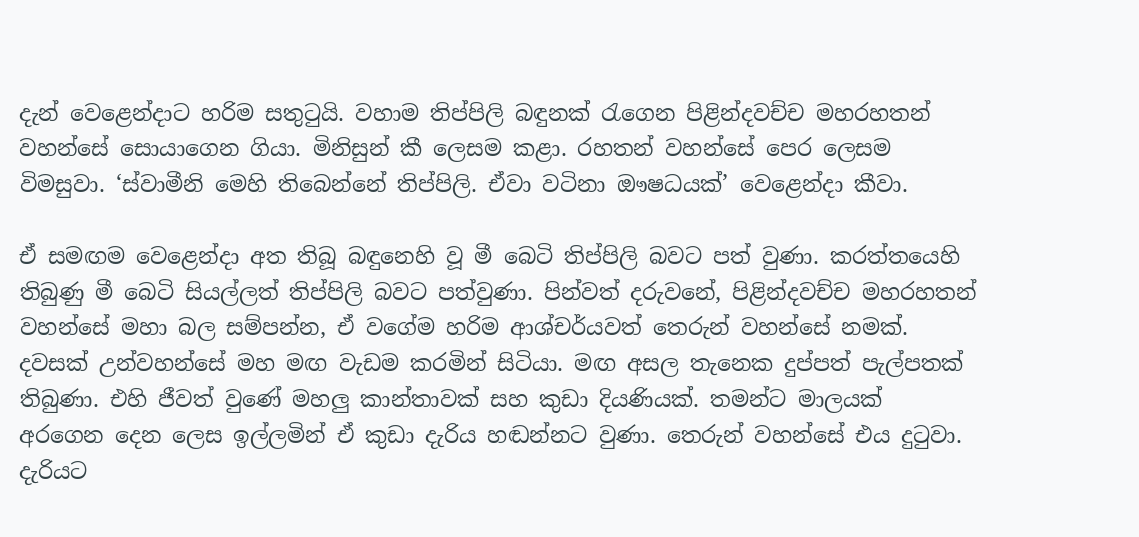දැන් වෙළෙන්දාට හරිම සතුටුයි. වහාම තිප්පිලි බඳුනක් රැගෙන පිළින්දවච්ච මහරහතන් වහන්සේ සොයාගෙන ගියා. මිනිසුන් කී ලෙසම කළා. රහතන් වහන්සේ පෙර ලෙසම විමසුවා. ‘ස්වාමීනි මෙහි තිබෙන්නේ තිප්පිලි. ඒවා වටිනා ඖෂධයක්’ වෙළෙන්දා කීවා.

ඒ සමඟම වෙළෙන්දා අත තිබූ බඳුනෙහි වූ මී බෙටි තිප්පිලි බවට පත් වුණා. කරත්තයෙහි තිබුණු මී බෙටි සියල්ලත් තිප්පිලි බවට පත්වුණා. පින්වත් දරුවනේ, පිළින්දවච්ච මහරහතන් වහන්සේ මහා බල සම්පන්න, ඒ වගේම හරිම ආශ්චර්යවත් තෙරුන් වහන්සේ නමක්. දවසක් උන්වහන්සේ මහ මඟ වැඩම කරමින් සිටියා. මඟ අසල තැනෙක දුප්පත් පැල්පතක් තිබුණා. එහි ජීවත් වුණේ මහලු කාන්තාවක් සහ කුඩා දියණියක්. තමන්ට මාලයක් අරගෙන දෙන ලෙස ඉල්ලමින් ඒ කුඩා දැරිය හඬන්නට වුණා. තෙරුන් වහන්සේ එය දුටුවා. දැරියට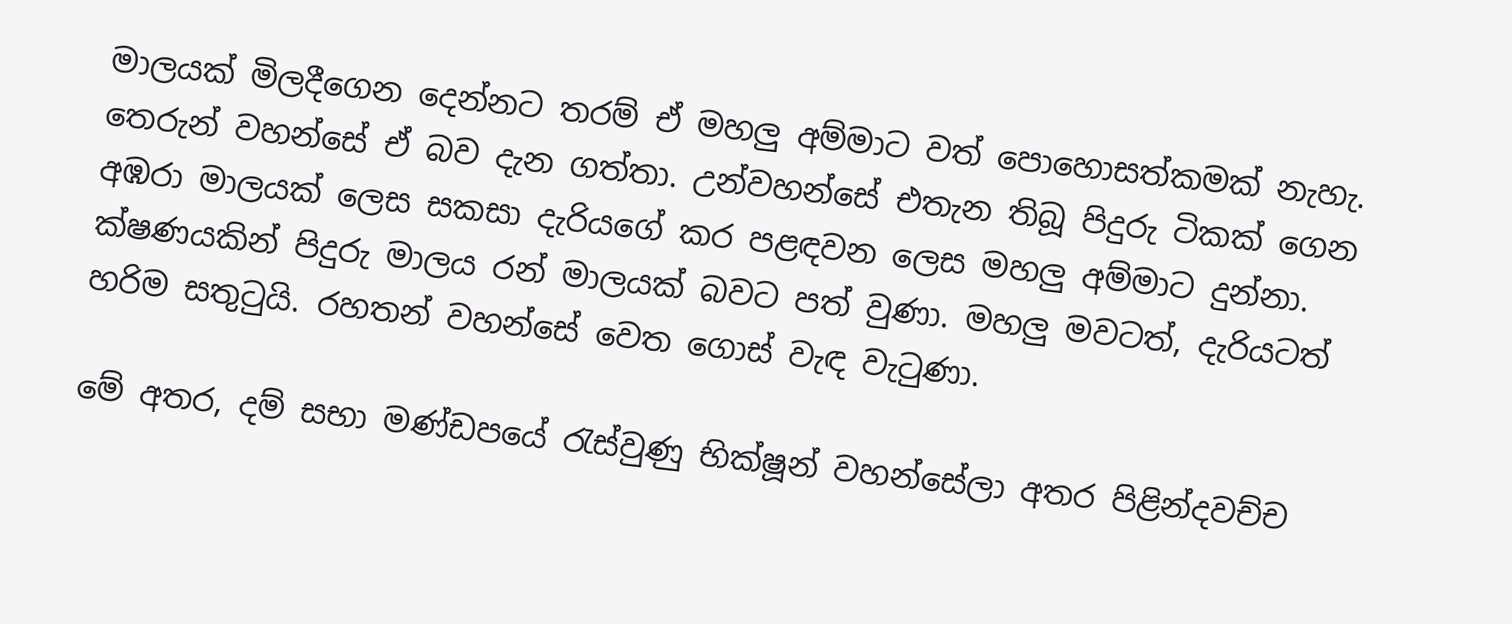මාලයක් මිලදීගෙන දෙන්නට තරම් ඒ මහලු අම්මාට වත් පොහොසත්කමක් නැහැ. තෙරුන් වහන්සේ ඒ බව දැන ගත්තා. උන්වහන්සේ එතැන තිබූ පිදුරු ටිකක් ගෙන අඹරා මාලයක් ලෙස සකසා දැරියගේ කර පළඳවන ලෙස මහලු අම්මාට දුන්නා. ක්ෂණයකින් පිදුරු මාලය රන් මාලයක් බවට පත් වුණා. මහලු මවටත්, දැරියටත් හරිම සතුටුයි. රහතන් වහන්සේ වෙත ගොස් වැඳ වැටුණා.

මේ අතර, දම් සභා මණ්ඩපයේ රැස්වුණු භික්ෂූන් වහන්සේලා අතර පිළින්දවච්ච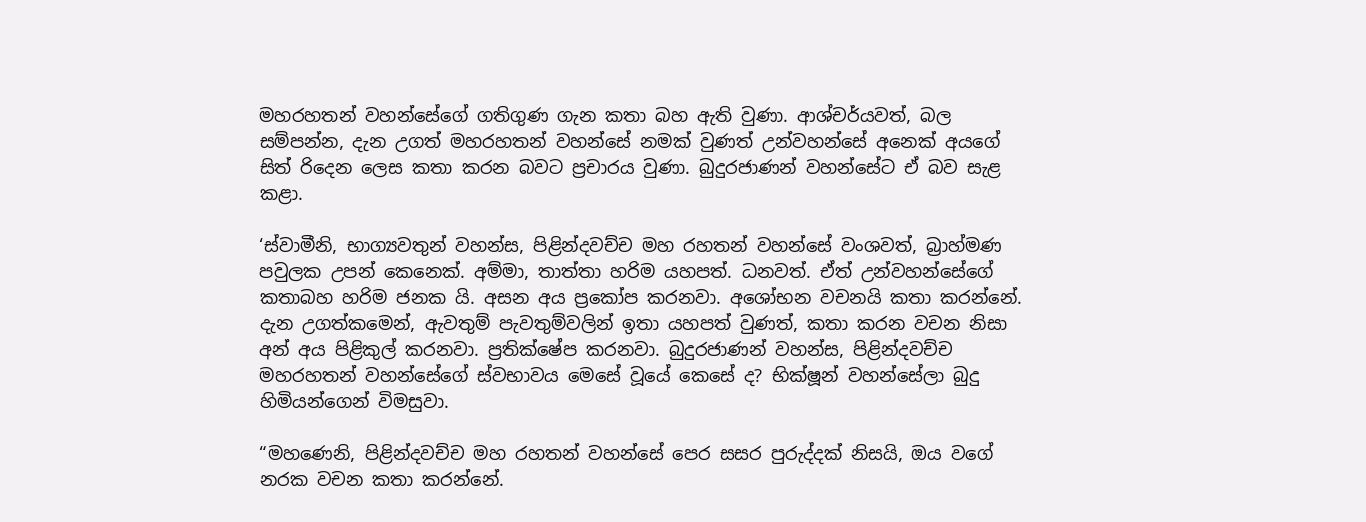මහරහතන් වහන්සේගේ ගතිගුණ ගැන කතා බහ ඇති වුණා. ආශ්චර්යවත්, බල සම්පන්න, දැන උගත් මහරහතන් වහන්සේ නමක් වුණත් උන්වහන්සේ අනෙක් අයගේ සිත් රිදෙන ලෙස කතා කරන බවට ප්‍රචාරය වුණා. බුදුරජාණන් වහන්සේට ඒ බව සැළ කළා.

‘ස්වාමීනි, භාග්‍යවතුන් වහන්ස, පිළින්දවච්ච මහ රහතන් වහන්සේ වංශවත්, බ්‍රාහ්මණ පවුලක උපන් කෙනෙක්. අම්මා, තාත්තා හරිම යහපත්. ධනවත්. ඒත් උන්වහන්සේගේ කතාබහ හරිම ජනක යි. අසන අය ප්‍රකෝප කරනවා. අශෝභන වචනයි කතා කරන්නේ. දැන උගත්කමෙන්, ඇවතුම් පැවතුම්වලින් ඉතා යහපත් වුණත්, කතා කරන වචන නිසා අන් අය පිළිකුල් කරනවා. ප්‍රතික්ෂේප කරනවා. බුදුරජාණන් වහන්ස, පිළින්දවච්ච මහරහතන් වහන්සේගේ ස්වභාවය මෙසේ වූයේ කෙසේ ද? භික්ෂූන් වහන්සේලා බුදු හිමියන්ගෙන් විමසුවා.

“මහණෙනි, පිළින්දවච්ච මහ රහතන් වහන්සේ පෙර සසර පුරුද්දක් නිසයි, ඔය වගේ නරක වචන කතා කරන්නේ.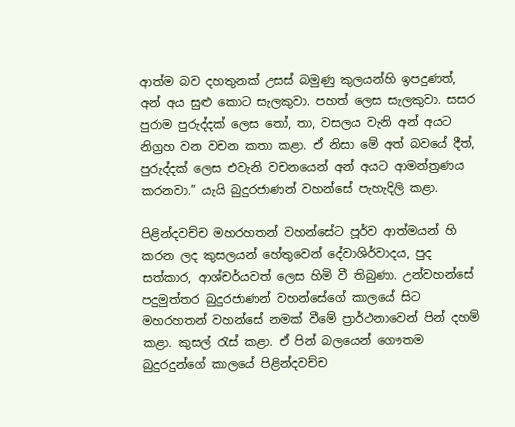ආත්ම බව දහතුනක් උසස් බමුණු කුලයන්හි ඉපදුණත්, අන් අය සුළු කොට සැලකුවා. පහත් ලෙස සැලකුවා. සසර පුරාම පුරුද්දක් ලෙස තෝ, තා, වසලය වැනි අන් අයට නිග්‍රහ වන වචන කතා කළා. ඒ නිසා මේ අත් බවයේ දීත්, පුරුද්දක් ලෙස එවැනි වචනයෙන් අන් අයට ආමන්ත්‍රණය කරනවා.” යැයි බුදුරජාණන් වහන්සේ පැහැදිලි කළා.

පිළින්දවච්ච මහරහතන් වහන්සේට පූර්ව ආත්මයන් හි කරන ලද කුසලයන් හේතුවෙන් දේවාශිර්වාදය, පුද සත්කාර, ආශ්චර්යවත් ලෙස හිමි වී තිබුණා. උන්වහන්සේ පදුමුත්තර බුදුරජාණන් වහන්සේගේ කාලයේ සිට මහරහතන් වහන්සේ නමක් වීමේ ප්‍රාර්ථනාවෙන් පින් දහම් කළා. කුසල් රැස් කළා. ඒ පින් බලයෙන් ගෞතම බුදුරදුන්ගේ කාලයේ පිළින්දවච්ච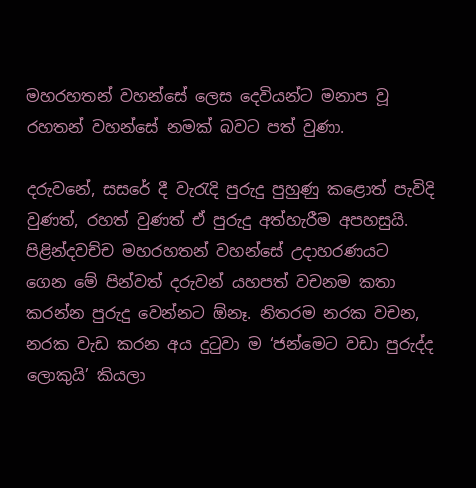මහරහතන් වහන්සේ ලෙස දෙවියන්ට මනාප වූ රහතන් වහන්සේ නමක් බවට පත් වුණා.

දරුවනේ, සසරේ දී වැරැදි පුරුදු පුහුණු කළොත් පැවිදි වුණත්, රහත් වුණත් ඒ පුරුදු අත්හැරීම අපහසුයි. පිළින්දවච්ච මහරහතන් වහන්සේ උදාහරණයට ගෙන මේ පින්වත් දරුවන් යහපත් වචනම කතා කරන්න පුරුදු වෙන්නට ඕනෑ. නිතරම නරක වචන, නරක වැඩ කරන අය දුටුවා ම ‘ජන්මෙට වඩා පුරුද්ද ලොකුයි’ කියලා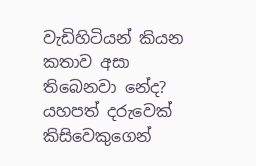වැඩිහිටියන් කියන කතාව අසා තිබෙනවා නේද? යහපත් දරුවෙක් කිසිවෙකුගෙන්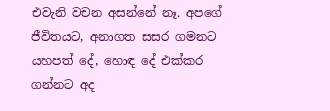එවැනි වචන අසන්නේ නෑ. අපගේ ජීවිතයට, අනාගත සසර ගමනට යහපත් දේ, හොඳ දේ එක්කර ගන්නට අද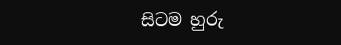සිටම හුරු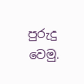පුරුදු වෙමු.